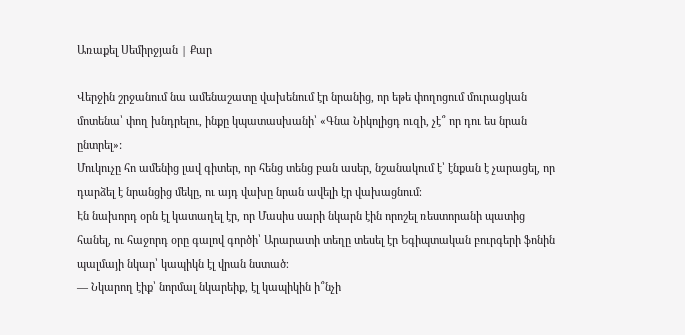Առաքել Սեմիրջյան | Քար

Վերջին շրջանում նա ամենաշատը վախենում էր նրանից, որ եթե փողոցում մուրացկան մոտենա՝ փող խնդրելու, ինքը կպատասխանի՝ «Գնա Նիկոլիցդ ուզի, չէ՞ որ դու ես նրան ընտրել»:
Մուկուչը հո ամենից լավ գիտեր, որ հենց տենց բան ասեր, նշանակում է՝ էնքան է չարացել, որ դարձել է նրանցից մեկը, ու այդ վախը նրան ավելի էր վախացնում։
Էն նախորդ օրն էլ կատաղել էր, որ Մասիս սարի նկարն էին որոշել ռեստորանի պատից հանել, ու հաջորդ օրը գալով գործի՝ Արարատի տեղը տեսել էր Եգիպտական բուրգերի ֆոնին պալմայի նկար՝ կապիկն էլ վրան նստած։
— Նկարող էիք՝ նորմալ նկարեիք, էլ կապիկին ի՞նչի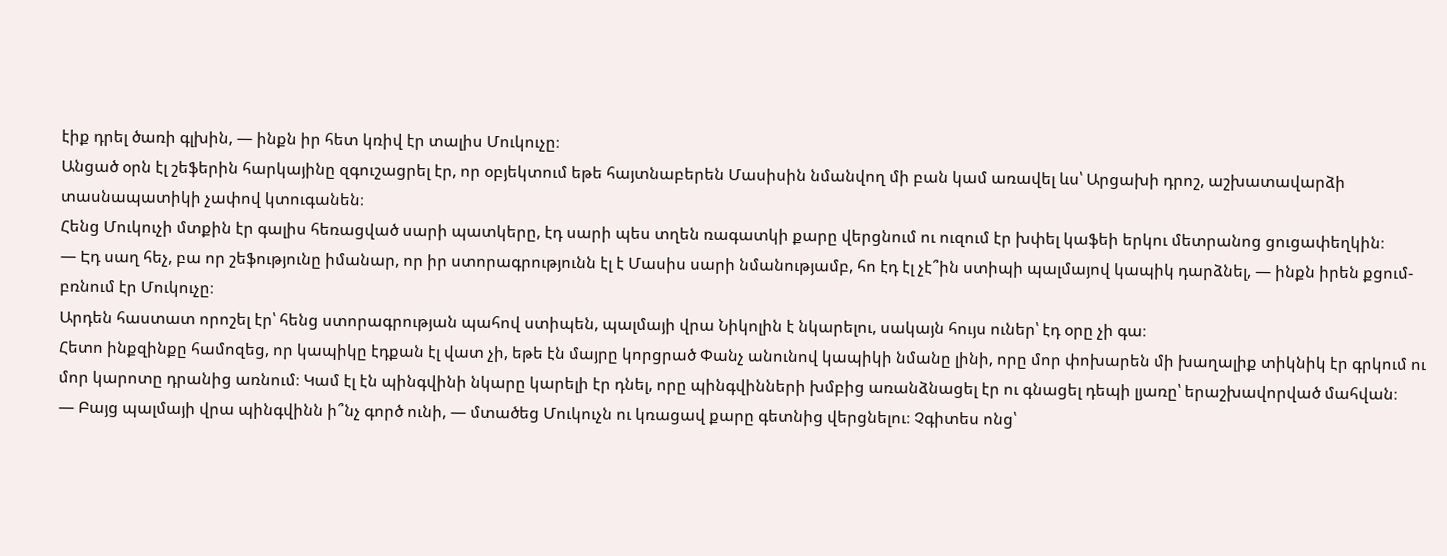էիք դրել ծառի գլխին, — ինքն իր հետ կռիվ էր տալիս Մուկուչը։
Անցած օրն էլ շեֆերին հարկայինը զգուշացրել էր, որ օբյեկտում եթե հայտնաբերեն Մասիսին նմանվող մի բան կամ առավել ևս՝ Արցախի դրոշ, աշխատավարձի տասնապատիկի չափով կտուգանեն։
Հենց Մուկուչի մտքին էր գալիս հեռացված սարի պատկերը, էդ սարի պես տղեն ռագատկի քարը վերցնում ու ուզում էր խփել կաֆեի երկու մետրանոց ցուցափեղկին։
— Էդ սաղ հեչ, բա որ շեֆությունը իմանար, որ իր ստորագրությունն էլ է Մասիս սարի նմանությամբ, հո էդ էլ չէ՞ին ստիպի պալմայով կապիկ դարձնել, — ինքն իրեն քցում-բռնում էր Մուկուչը։
Արդեն հաստատ որոշել էր՝ հենց ստորագրության պահով ստիպեն, պալմայի վրա Նիկոլին է նկարելու, սակայն հույս ուներ՝ էդ օրը չի գա։
Հետո ինքզինքը համոզեց, որ կապիկը էդքան էլ վատ չի, եթե էն մայրը կորցրած Փանչ անունով կապիկի նմանը լինի, որը մոր փոխարեն մի խաղալիք տիկնիկ էր գրկում ու մոր կարոտը դրանից առնում։ Կամ էլ էն պինգվինի նկարը կարելի էր դնել, որը պինգվինների խմբից առանձնացել էր ու գնացել դեպի լյառը՝ երաշխավորված մահվան։
— Բայց պալմայի վրա պինգվինն ի՞նչ գործ ունի, — մտածեց Մուկուչն ու կռացավ քարը գետնից վերցնելու։ Չգիտես ոնց՝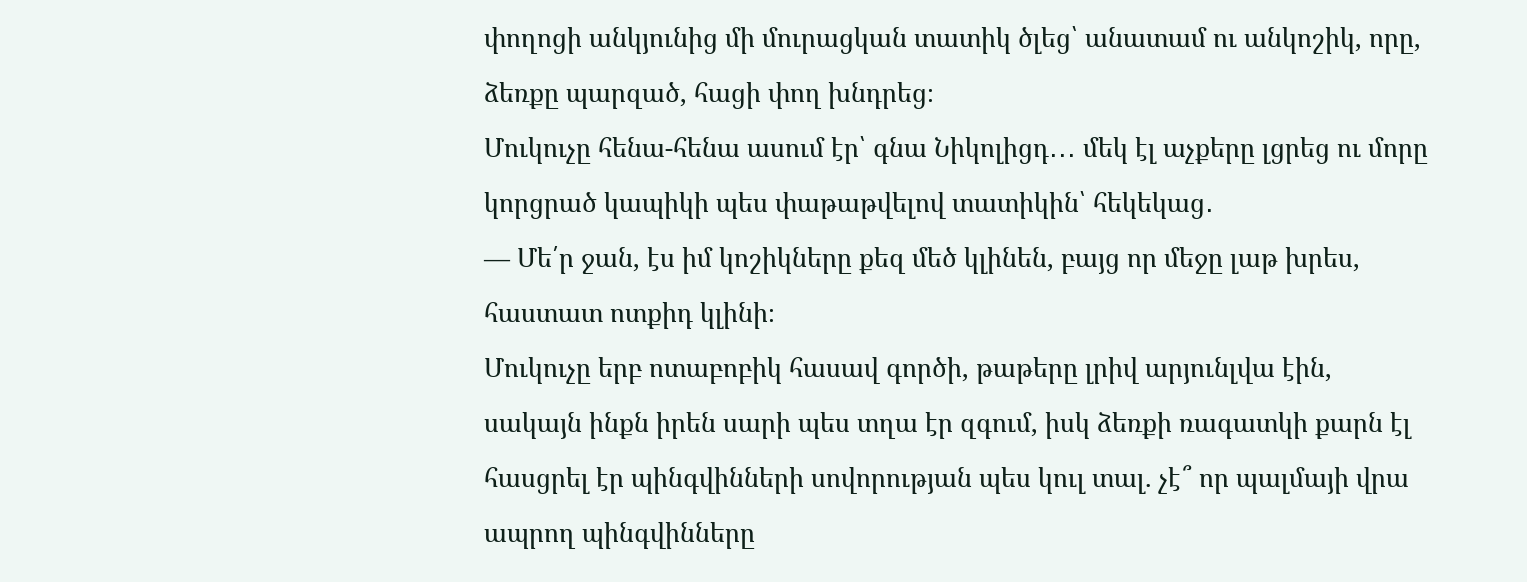փողոցի անկյունից մի մուրացկան տատիկ ծլեց՝ անատամ ու անկոշիկ, որը, ձեռքը պարզած, հացի փող խնդրեց։
Մուկուչը հենա-հենա ասում էր՝ գնա Նիկոլիցդ․․․ մեկ էլ աչքերը լցրեց ու մորը կորցրած կապիկի պես փաթաթվելով տատիկին՝ հեկեկաց․
— Մե՛ր ջան, էս իմ կոշիկները քեզ մեծ կլինեն, բայց որ մեջը լաթ խրես, հաստատ ոտքիդ կլինի։
Մուկուչը երբ ոտաբոբիկ հասավ գործի, թաթերը լրիվ արյունլվա էին, սակայն ինքն իրեն սարի պես տղա էր զգում, իսկ ձեռքի ռագատկի քարն էլ հասցրել էր պինգվինների սովորության պես կուլ տալ. չէ՞ որ պալմայի վրա ապրող պինգվինները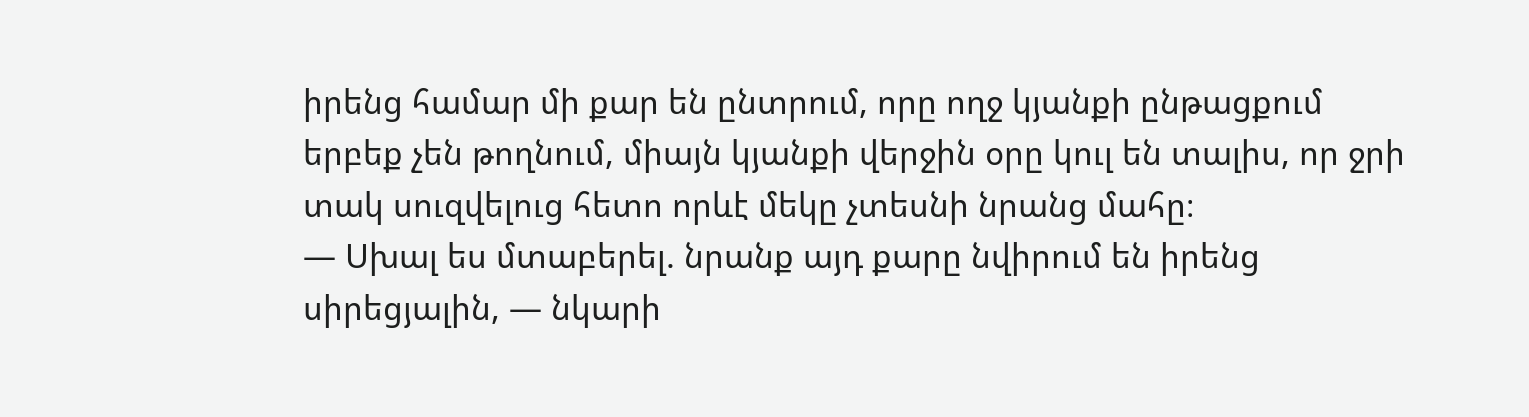իրենց համար մի քար են ընտրում, որը ողջ կյանքի ընթացքում երբեք չեն թողնում, միայն կյանքի վերջին օրը կուլ են տալիս, որ ջրի տակ սուզվելուց հետո որևէ մեկը չտեսնի նրանց մահը։
— Սխալ ես մտաբերել. նրանք այդ քարը նվիրում են իրենց սիրեցյալին, — նկարի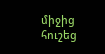միջից հուշեց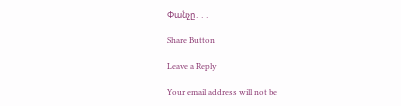Փանչը․․․

Share Button

Leave a Reply

Your email address will not be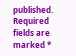published. Required fields are marked *